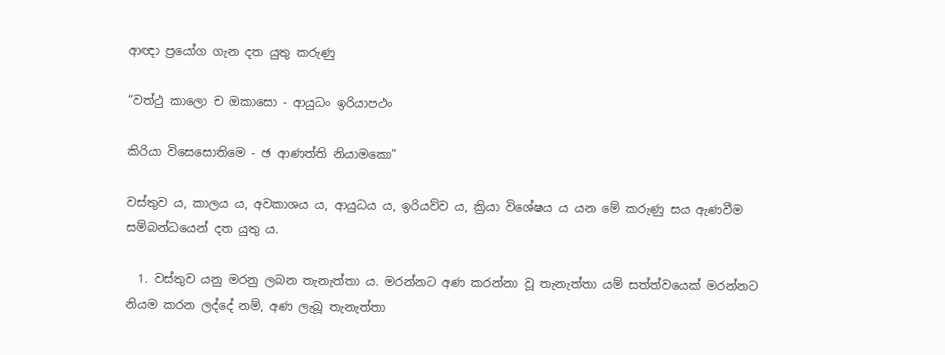ආඥා ප්‍රයෝග ගැන දත යුතු කරුණු

“වත්ථු කාලො ච ඔකාසො - ආයුධං ඉරියාපථං

කිරියා විසෙසොතිමෙ - ඡ ආණත්ති නියාමකො”

වස්තුව ය, කාලය ය, අවකාශය ය, ආයුධය ය, ඉරියව්ව ය, ක්‍රියා විශේෂය ය යන මේ කරුණු සය ඇණවීම සම්බන්ධයෙන් දත යුතු ය.

  1. වස්තුව යනු මරනු ලබන තැනැත්තා ය. මරන්නට අණ කරන්නා වූ තැනැත්තා යම් සත්ත්වයෙක් මරන්නට නියම කරන ලද්දේ නම්, අණ ලැබූ තැනැත්තා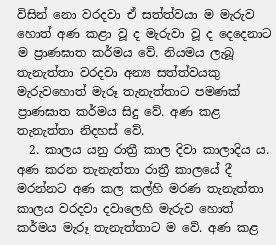විසින් නො වරදවා ඒ සත්ත්වයා ම මැරුව හොත් අණ කළා වූ ද මැරුවා වූ ද දෙදෙනාට ම ප්‍රාණඝාත කර්මය වේ. නියමය ලැබූ තැනැත්තා වරදවා අන්‍ය සත්ත්වයකු මැරුවහොත් මැරූ තැනැත්තාට පමණක් ප්‍රාණඝාත කර්මය සිදු වේ. අණ කළ තැනැත්තා නිදහස් වේ.
  2. කාලය යනු රාත්‍රී කාල දිවා කාලාදිය ය. අණ කරන තැනැත්තා රාත්‍රී කාලයේ දී මරන්නට අණ කල කල්හි මරණ තැනැත්තා කාලය වරදවා දවාලෙහි මැරුව හොත් කර්මය මැරූ තැනැත්තාට ම වේ. අණ කළ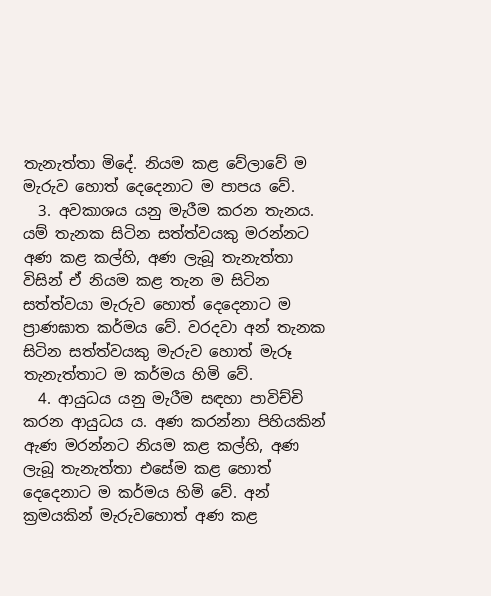තැනැත්තා මිදේ. නියම කළ වේලාවේ ම මැරුව හොත් දෙදෙනාට ම පාපය වේ.
  3. අවකාශය යනු මැරීම කරන තැනය. යම් තැනක සිටින සත්ත්වයකු මරන්නට අණ කළ කල්හි, අණ ලැබූ තැනැත්තා විසින් ඒ නියම කළ තැන ම සිටින සත්ත්වයා මැරුව හොත් දෙදෙනාට ම ප්‍රාණඝාත කර්මය වේ. වරදවා අන් තැනක සිටින සත්ත්වයකු මැරුව හොත් මැරූ තැනැත්තාට ම කර්මය හිමි වේ.
  4. ආයුධය යනු මැරීම සඳහා පාවිච්චි කරන ආයුධය ය. අණ කරන්නා පිහියකින් ඇණ මරන්නට නියම කළ කල්හි, අණ ලැබූ තැනැත්තා එසේම කළ හොත් දෙදෙනාට ම කර්මය හිමි වේ. අන් ක්‍ර‍මයකින් මැරුවහොත් අණ කළ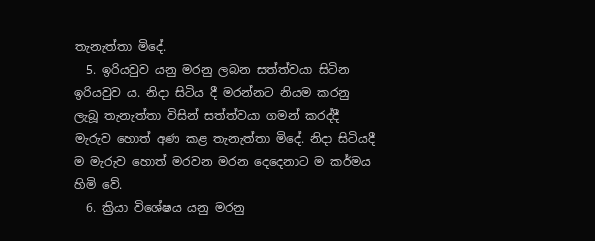තැනැත්තා මිදේ.
  5. ඉරියවුව යනු මරනු ලබන සත්ත්වයා සිටින ඉරියවුව ය. නිදා සිටිය දී මරන්නට නියම කරනු ලැබූ තැනැත්තා විසින් සත්ත්වයා ගමන් කරද්දී මැරුව හොත් අණ කළ තැනැත්තා මිදේ. නිදා සිටියදී ම මැරුව හොත් මරවන මරන දෙදෙනාට ම කර්මය හිමි වේ.
  6. ක්‍රියා විශේෂය යනු මරනු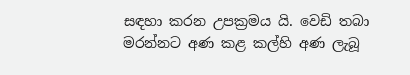සඳහා කරන උපක්‍ර‍මය යි. වෙඩි තබා මරන්නට අණ කළ කල්හි අණ ලැබූ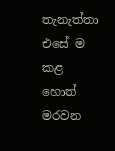තැනැත්තා එසේ ම කළ හොත් මරවන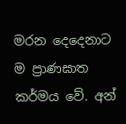මරන දෙදෙනාට ම ප්‍රාණඝාත කර්මය වේ. අන්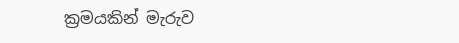ක්‍ර‍මයකින් මැරුව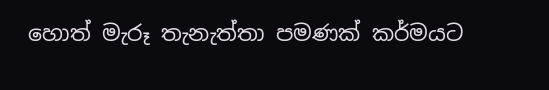හොත් මැරූ තැනැත්තා පමණක් කර්මයට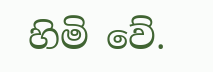හිමි වේ.